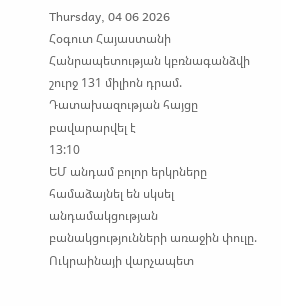Thursday, 04 06 2026
Հօգուտ Հայաստանի Հանրապետության կբռնագանձվի շուրջ 131 միլիոն դրամ. Դատախազության հայցը բավարարվել է
13:10
ԵՄ անդամ բոլոր երկրները համաձայնել են սկսել անդամակցության բանակցությունների առաջին փուլը. Ուկրաինայի վարչապետ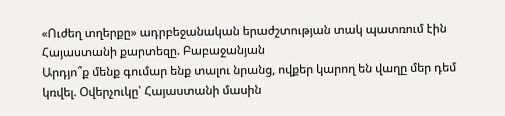«Ուժեղ տղերքը» ադրբեջանական երաժշտության տակ պատռում էին Հայաստանի քարտեզը. Բաբաջանյան
Արդյո՞ք մենք գումար ենք տալու նրանց, ովքեր կարող են վաղը մեր դեմ կռվել. Օվերչուկը՝ Հայաստանի մասին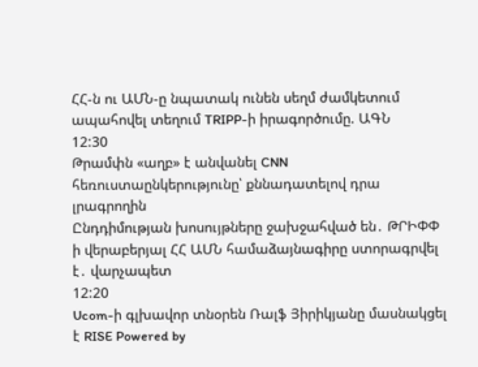ՀՀ-ն ու ԱՄՆ-ը նպատակ ունեն սեղմ ժամկետում ապահովել տեղում TRIPP-ի իրագործումը. ԱԳՆ
12:30
Թրամփն «աղբ» է անվանել CNN հեռուստաընկերությունը՝ քննադատելով դրա լրագրողին
Ընդդիմության խոսույթները ջախջահված են․ ԹՐԻՓՓ ի վերաբերյալ ՀՀ ԱՄՆ համաձայնագիրը ստորագրվել է․ վարչապետ
12:20
Ucom-ի գլխավոր տնօրեն Ռալֆ Յիրիկյանը մասնակցել է RISE Powered by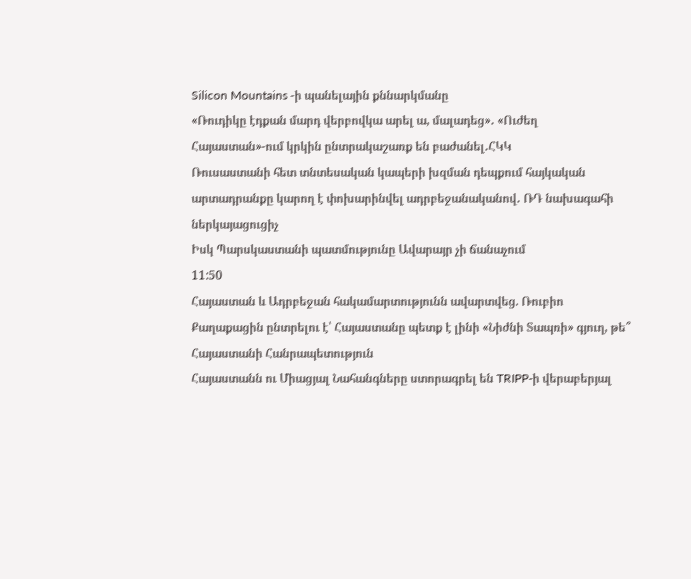Silicon Mountains -ի պանելային քննարկմանը
«Ռուդիկը էդքան մարդ վերբովկա արել ա, մալադեց»․ «Ուժեղ Հայաստան»-ում կրկին ընտրակաշառք են բաժանել․ՀԿԿ
Ռուսաստանի հետ տնտեսական կապերի խզման դեպքում հայկական արտադրանքը կարող է փոխարինվել ադրբեջանականով․ ՌԴ նախագահի ներկայացուցիչ
Իսկ Պարսկաստանի պատմությունը Ավարայր չի ճանաչում
11:50
Հայաստան և Ադրբեջան հակամարտությունն ավարտվեց. Ռուբիո
Քաղաքացին ընտրելու է՝ Հայաստանը պետք է լինի «Նիժնի Տապռի» գյուղ, թե՞ Հայաստանի Հանրապետություն
Հայաստանն ու Միացյալ Նահանգները ստորագրել են TRIPP-ի վերաբերյալ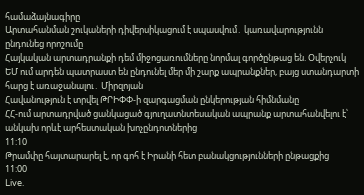համաձայնագիրը
Արտահանման շուկաների դիվերսիկացում է սպասվում․ կառավարությունն ընդունեց որոշումը
Հայկական արտադրանքի դեմ միջոցառումները նորմալ գործընթաց են. Օվերչուկ
ԵՄ ում արդեն պատրաստ են ընդունել մեր մի շարք ապրանքներ, բայց ստանդարտի հարց է առաջանալու․ Միրզոյան
Հավանություն է տրվել ԹՐԻՓՓ-ի զարգացման ընկերության հիմնմանը
ՀՀ-ում արտադրված ցանկացած գյուղատնտեսական ապրանք արտահանվելու է՝ անկախ որևէ արհեստական խոչընդոտներից
11:10
Թրամփը հայտարարել է, որ գոհ է Իրանի հետ բանակցությունների ընթացքից
11:00
Live.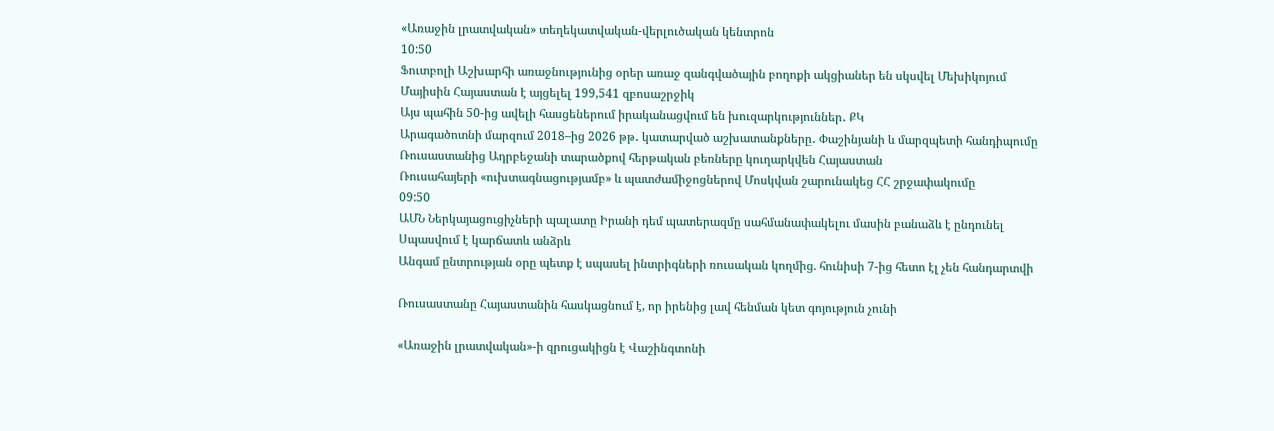«Առաջին լրատվական» տեղեկատվական-վերլուծական կենտրոն
10:50
Ֆուտբոլի Աշխարհի առաջնությունից օրեր առաջ զանգվածային բողոքի ակցիաներ են սկսվել Մեխիկոյում
Մայիսին Հայաստան է այցելել 199,541 զբոսաշրջիկ
Այս պահին 50-ից ավելի հասցեներում իրականացվում են խուզարկություններ․ ՔԿ
Արագածոտնի մարզում 2018–ից 2026 թթ․ կատարված աշխատանքները․ Փաշինյանի և մարզպետի հանդիպումը
Ռուսաստանից Ադրբեջանի տարածքով հերթական բեռները կուղարկվեն Հայաստան
Ռուսահայերի «ուխտագնացությամբ» և պատժամիջոցներով Մոսկվան շարունակեց ՀՀ շրջափակումը
09:50
ԱՄՆ Ներկայացուցիչների պալատը Իրանի դեմ պատերազմը սահմանափակելու մասին բանաձև է ընդունել
Սպասվում է կարճատև անձրև
Անգամ ընտրության օրը պետք է սպասել ինտրիգների ռուսական կողմից. հունիսի 7-ից հետո էլ չեն հանդարտվի

Ռուսաստանը Հայաստանին հասկացնում է, որ իրենից լավ հենման կետ գոյություն չունի

«Առաջին լրատվական»-ի զրուցակիցն է Վաշինգտոնի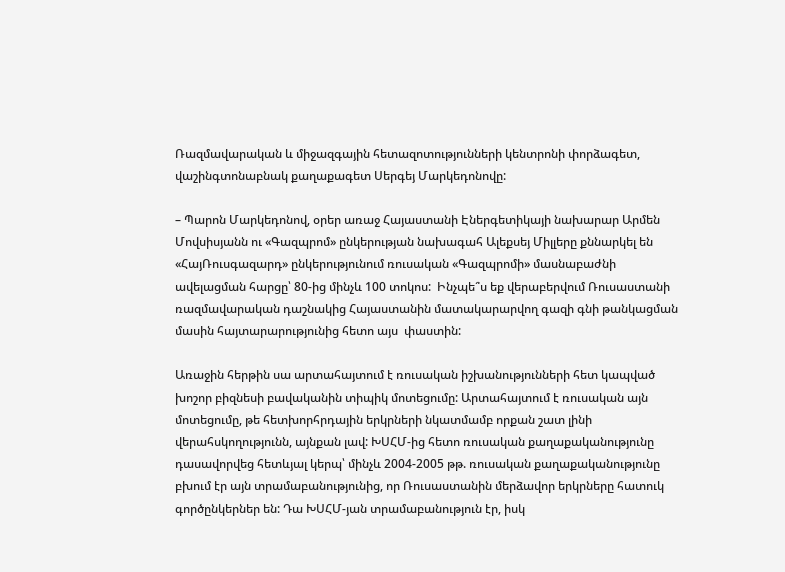Ռազմավարական և միջազգային հետազոտությունների կենտրոնի փորձագետ, վաշինգտոնաբնակ քաղաքագետ Սերգեյ Մարկեդոնովը:

– Պարոն Մարկեդոնով, օրեր առաջ Հայաստանի Էներգետիկայի նախարար Արմեն Մովսիսյանն ու «Գազպրոմ» ընկերության նախագահ Ալեքսեյ Միլլերը քննարկել են «ՀայՌուսգազարդ» ընկերությունում ռուսական «Գազպրոմի» մասնաբաժնի ավելացման հարցը՝ 80-ից մինչև 100 տոկոս:  Ինչպե՞ս եք վերաբերվում Ռուսաստանի ռազմավարական դաշնակից Հայաստանին մատակարարվող գազի գնի թանկացման մասին հայտարարությունից հետո այս  փաստին:

Առաջին հերթին սա արտահայտում է ռուսական իշխանությունների հետ կապված խոշոր բիզնեսի բավականին տիպիկ մոտեցումը: Արտահայտում է ռուսական այն մոտեցումը, թե հետխորհրդային երկրների նկատմամբ որքան շատ լինի վերահսկողությունն, այնքան լավ: ԽՍՀՄ-ից հետո ռուսական քաղաքականությունը դասավորվեց հետևյալ կերպ՝ մինչև 2004-2005 թթ. ռուսական քաղաքականությունը բխում էր այն տրամաբանությունից, որ Ռուսաստանին մերձավոր երկրները հատուկ գործընկերներ են: Դա ԽՍՀՄ-յան տրամաբանություն էր, իսկ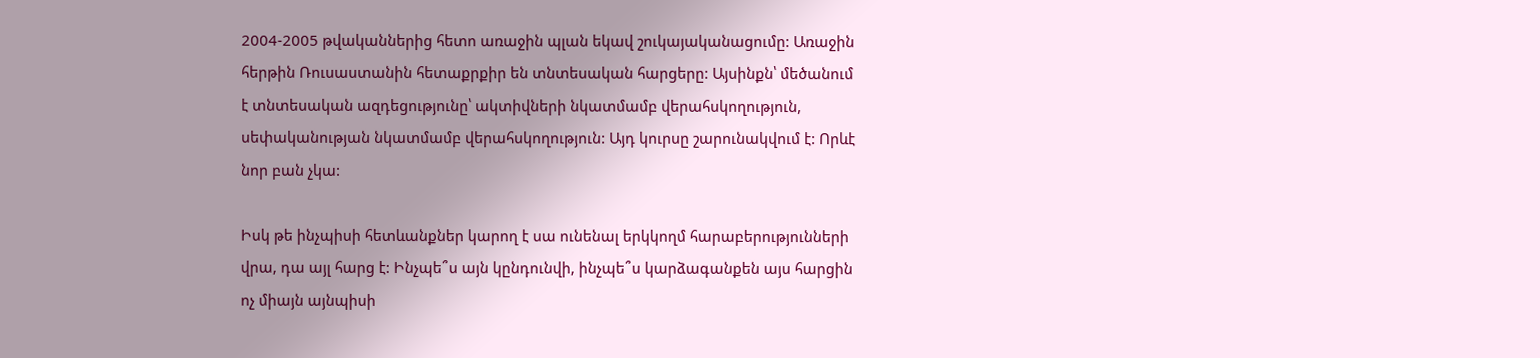2004-2005 թվականներից հետո առաջին պլան եկավ շուկայականացումը: Առաջին հերթին Ռուսաստանին հետաքրքիր են տնտեսական հարցերը: Այսինքն՝ մեծանում է տնտեսական ազդեցությունը՝ ակտիվների նկատմամբ վերահսկողություն, սեփականության նկատմամբ վերահսկողություն: Այդ կուրսը շարունակվում է: Որևէ նոր բան չկա:

Իսկ թե ինչպիսի հետևանքներ կարող է սա ունենալ երկկողմ հարաբերությունների վրա, դա այլ հարց է: Ինչպե՞ս այն կընդունվի, ինչպե՞ս կարձագանքեն այս հարցին ոչ միայն այնպիսի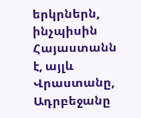երկրներն, ինչպիսին Հայաստանն է, այլև Վրաստանը, Ադրբեջանը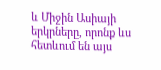և Միջին Ասիայի երկրները, որոնք ևս հետևում են այս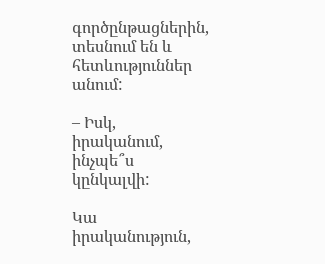գործընթացներին, տեսնում են և հետևություններ անում:

– Իսկ, իրականում, ինչպե՞ս կընկալվի:

Կա իրականություն,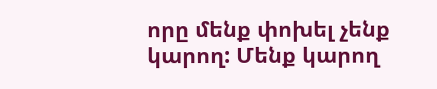որը մենք փոխել չենք կարող: Մենք կարող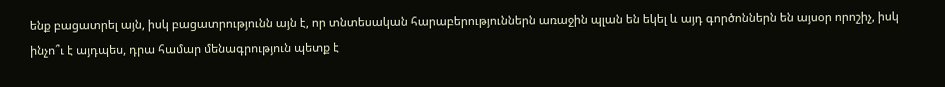ենք բացատրել այն, իսկ բացատրությունն այն է, որ տնտեսական հարաբերություններն առաջին պլան են եկել և այդ գործոններն են այսօր որոշիչ, իսկ ինչո՞ւ է այդպես, դրա համար մենագրություն պետք է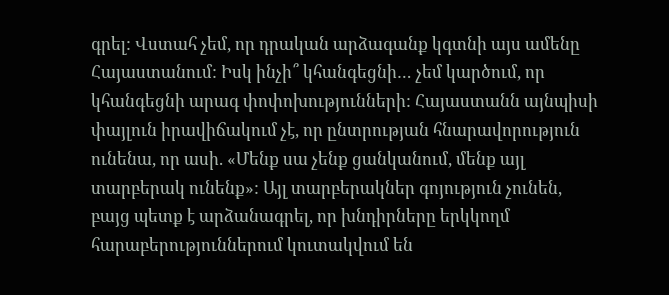գրել: Վստահ չեմ, որ դրական արձագանք կգտնի այս ամենը Հայաստանում: Իսկ ինչի՞ կհանգեցնի… չեմ կարծում, որ կհանգեցնի արագ փոփոխությունների: Հայաստանն այնպիսի փայլուն իրավիճակում չէ, որ ընտրության հնարավորություն ունենա, որ ասի. «Մենք սա չենք ցանկանում, մենք այլ տարբերակ ունենք»: Այլ տարբերակներ գոյություն չունեն, բայց պետք է արձանագրել, որ խնդիրները երկկողմ հարաբերություններում կուտակվում են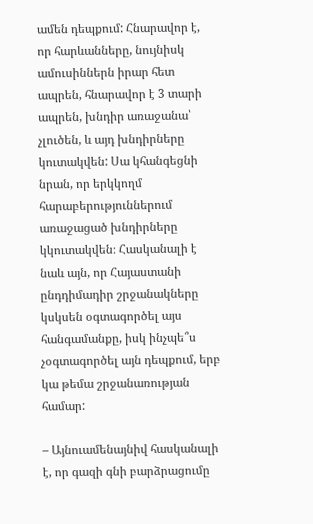ամեն դեպքում: Հնարավոր է, որ հարևանները, նույնիսկ ամուսիններն իրար հետ ապրեն, հնարավոր է 3 տարի ապրեն, խնդիր առաջանա՝ չլուծեն, և այդ խնդիրները կուտակվեն: Սա կհանգեցնի նրան, որ երկկողմ հարաբերություններում առաջացած խնդիրները կկուտակվեն։ Հասկանալի է նաև այն, որ Հայաստանի ընդդիմադիր շրջանակները կսկսեն օգտագործել այս հանգամանքը, իսկ ինչպե՞ս չօգտագործել այն դեպքում, երբ կա թեմա շրջանառության համար:

– Այնուամենայնիվ հասկանալի է, որ գազի գնի բարձրացումը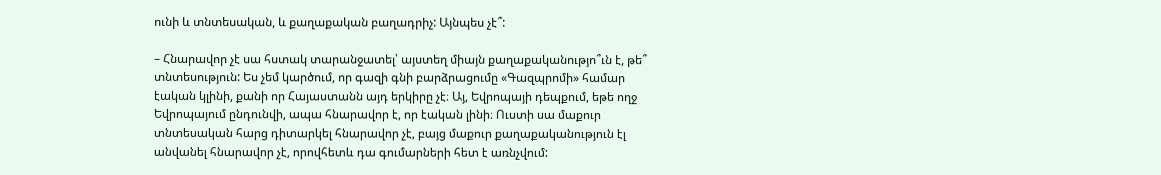ունի և տնտեսական, և քաղաքական բաղադրիչ: Այնպես չէ՞:

– Հնարավոր չէ սա հստակ տարանջատել՝ այստեղ միայն քաղաքականությո՞ւն է, թե՞ տնտեսություն: Ես չեմ կարծում, որ գազի գնի բարձրացումը «Գազպրոմի» համար էական կլինի, քանի որ Հայաստանն այդ երկիրը չէ։ Այ, Եվրոպայի դեպքում, եթե ողջ Եվրոպայում ընդունվի, ապա հնարավոր է, որ էական լինի։ Ուստի սա մաքուր տնտեսական հարց դիտարկել հնարավոր չէ, բայց մաքուր քաղաքականություն էլ անվանել հնարավոր չէ, որովհետև դա գումարների հետ է առնչվում: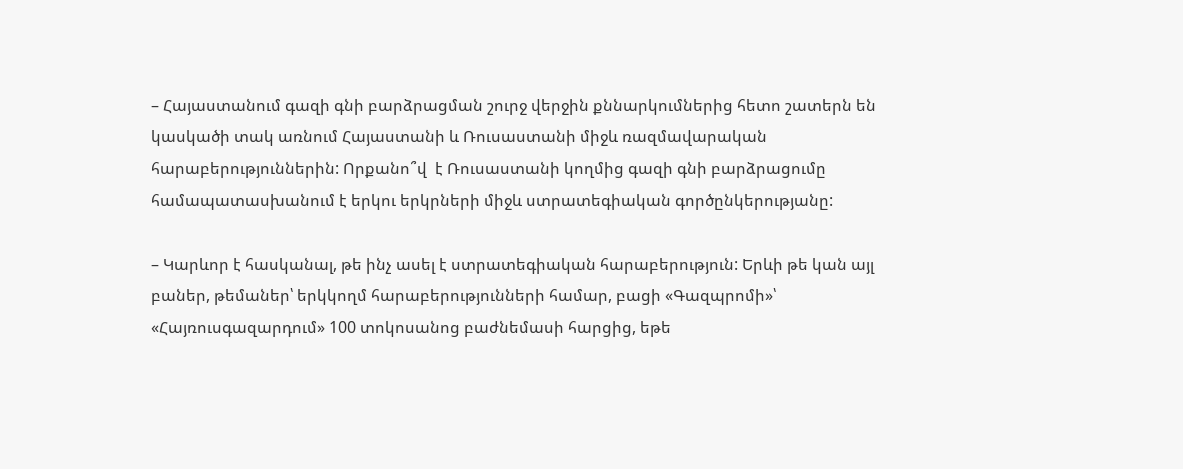– Հայաստանում գազի գնի բարձրացման շուրջ վերջին քննարկումներից հետո շատերն են կասկածի տակ առնում Հայաստանի և Ռուսաստանի միջև ռազմավարական հարաբերություններին: Որքանո՞վ  է Ռուսաստանի կողմից գազի գնի բարձրացումը համապատասխանում է երկու երկրների միջև ստրատեգիական գործընկերությանը:

– Կարևոր է հասկանալ, թե ինչ ասել է ստրատեգիական հարաբերություն: Երևի թե կան այլ բաներ, թեմաներ՝ երկկողմ հարաբերությունների համար, բացի «Գազպրոմի»՝ «Հայռուսգազարդում» 100 տոկոսանոց բաժնեմասի հարցից, եթե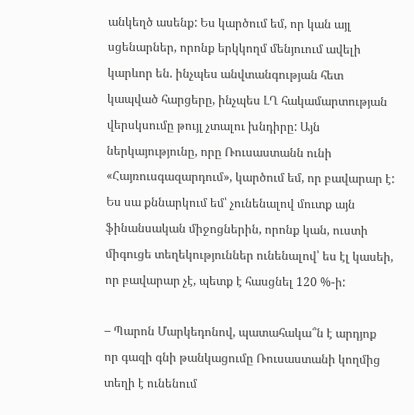անկեղծ ասենք: Ես կարծում եմ, որ կան այլ սցենարներ, որոնք երկկողմ մենյուում ավելի կարևոր են. ինչպես անվտանգության հետ կապված հարցերը, ինչպես ԼՂ հակամարտության վերսկսումը թույլ չտալու խնդիրը: Այն ներկայությունը, որը Ռուսաստանն ունի «Հայռուսգազարդում», կարծում եմ, որ բավարար է: Ես սա քննարկում եմ՝ չունենալով մուտք այն ֆինանսական միջոցներին, որոնք կան, ուստի միգուցե տեղեկություններ ունենալով՝ ես էլ կասեի, որ բավարար չէ, պետք է հասցնել 120 %-ի:

– Պարոն Մարկեդոնով, պատահակա՞ն է արդյոք  որ գազի գնի թանկացումը Ռուսաստանի կողմից տեղի է ունենում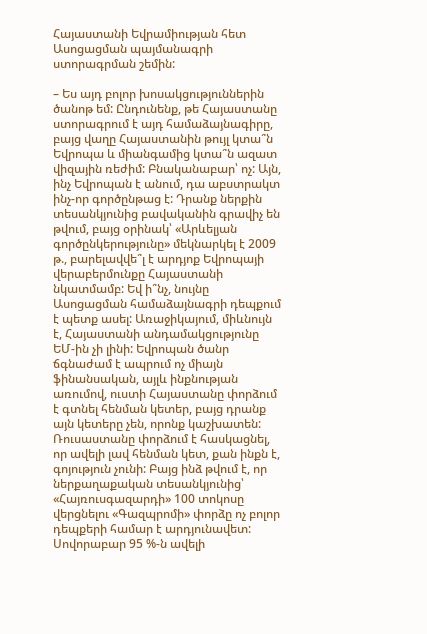Հայաստանի Եվրամիության հետ Ասոցացման պայմանագրի ստորագրման շեմին:

– Ես այդ բոլոր խոսակցություններին ծանոթ եմ: Ընդունենք, թե Հայաստանը ստորագրում է այդ համաձայնագիրը, բայց վաղը Հայաստանին թույլ կտա՞ն Եվրոպա և միանգամից կտա՞ն ազատ վիզային ռեժիմ: Բնականաբար՝ ոչ: Այն, ինչ Եվրոպան է անում, դա աբստրակտ ինչ-որ գործընթաց է: Դրանք ներքին տեսանկյունից բավականին գրավիչ են թվում, բայց օրինակ՝ «Արևելյան գործընկերությունը» մեկնարկել է 2009 թ., բարելավվե՞լ է արդյոք Եվրոպայի վերաբերմունքը Հայաստանի նկատմամբ: Եվ ի՞նչ, նույնը Ասոցացման համաձայնագրի դեպքում է պետք ասել: Առաջիկայում, միևնույն է, Հայաստանի անդամակցությունը ԵՄ-ին չի լինի: Եվրոպան ծանր ճգնաժամ է ապրում ոչ միայն ֆինանսական, այլև ինքնության առումով, ուստի Հայաստանը փորձում է գտնել հենման կետեր, բայց դրանք այն կետերը չեն, որոնք կաշխատեն: Ռուսաստանը փորձում է հասկացնել, որ ավելի լավ հենման կետ, քան ինքն է, գոյություն չունի: Բայց ինձ թվում է, որ ներքաղաքական տեսանկյունից՝ «Հայռուսգազարդի» 100 տոկոսը վերցնելու «Գազպրոմի» փորձը ոչ բոլոր դեպքերի համար է արդյունավետ: Սովորաբար 95 %-ն ավելի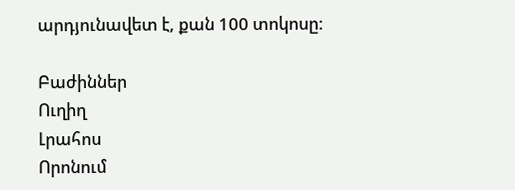արդյունավետ է, քան 100 տոկոսը:

Բաժիններ
Ուղիղ
Լրահոս
Որոնում